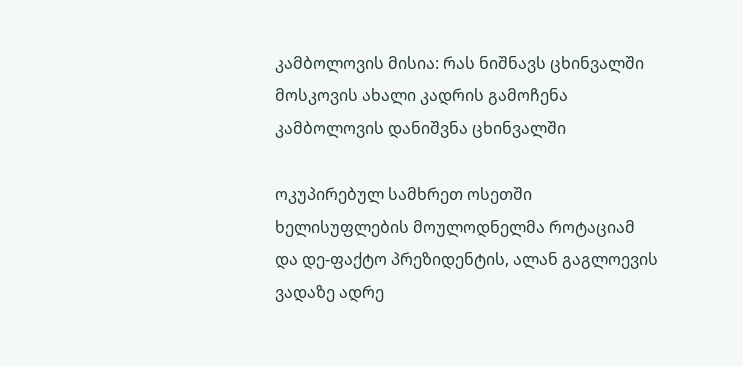კამბოლოვის მისია: რას ნიშნავს ცხინვალში მოსკოვის ახალი კადრის გამოჩენა
კამბოლოვის დანიშვნა ცხინვალში

ოკუპირებულ სამხრეთ ოსეთში ხელისუფლების მოულოდნელმა როტაციამ და დე-ფაქტო პრეზიდენტის, ალან გაგლოევის ვადაზე ადრე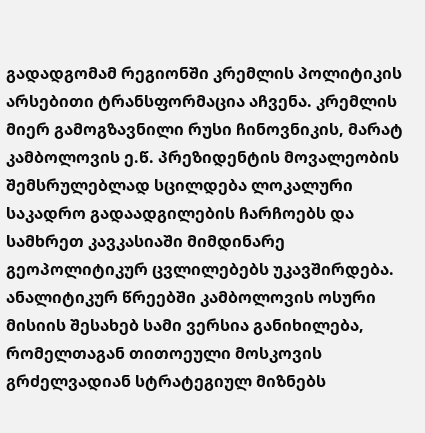გადადგომამ რეგიონში კრემლის პოლიტიკის არსებითი ტრანსფორმაცია აჩვენა. კრემლის მიერ გამოგზავნილი რუსი ჩინოვნიკის, მარატ კამბოლოვის ე.წ. პრეზიდენტის მოვალეობის შემსრულებლად სცილდება ლოკალური საკადრო გადაადგილების ჩარჩოებს და სამხრეთ კავკასიაში მიმდინარე გეოპოლიტიკურ ცვლილებებს უკავშირდება. ანალიტიკურ წრეებში კამბოლოვის ოსური მისიის შესახებ სამი ვერსია განიხილება, რომელთაგან თითოეული მოსკოვის გრძელვადიან სტრატეგიულ მიზნებს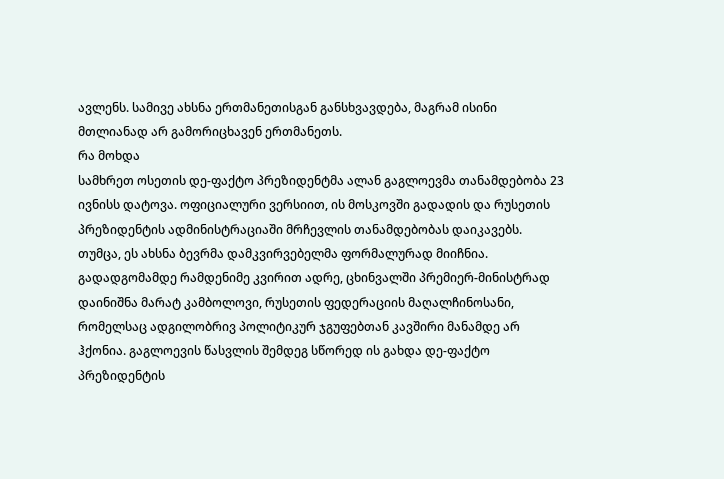ავლენს. სამივე ახსნა ერთმანეთისგან განსხვავდება, მაგრამ ისინი მთლიანად არ გამორიცხავენ ერთმანეთს.
რა მოხდა
სამხრეთ ოსეთის დე-ფაქტო პრეზიდენტმა ალან გაგლოევმა თანამდებობა 23 ივნისს დატოვა. ოფიციალური ვერსიით, ის მოსკოვში გადადის და რუსეთის პრეზიდენტის ადმინისტრაციაში მრჩევლის თანამდებობას დაიკავებს.
თუმცა, ეს ახსნა ბევრმა დამკვირვებელმა ფორმალურად მიიჩნია.
გადადგომამდე რამდენიმე კვირით ადრე, ცხინვალში პრემიერ-მინისტრად დაინიშნა მარატ კამბოლოვი, რუსეთის ფედერაციის მაღალჩინოსანი, რომელსაც ადგილობრივ პოლიტიკურ ჯგუფებთან კავშირი მანამდე არ ჰქონია. გაგლოევის წასვლის შემდეგ სწორედ ის გახდა დე-ფაქტო პრეზიდენტის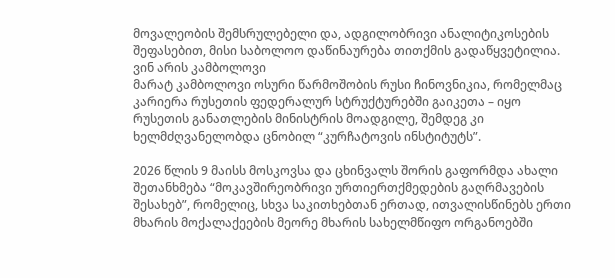მოვალეობის შემსრულებელი და, ადგილობრივი ანალიტიკოსების შეფასებით, მისი საბოლოო დაწინაურება თითქმის გადაწყვეტილია.
ვინ არის კამბოლოვი
მარატ კამბოლოვი ოსური წარმოშობის რუსი ჩინოვნიკია, რომელმაც კარიერა რუსეთის ფედერალურ სტრუქტურებში გაიკეთა – იყო რუსეთის განათლების მინისტრის მოადგილე, შემდეგ კი ხელმძღვანელობდა ცნობილ “კურჩატოვის ინსტიტუტს”.

2026 წლის 9 მაისს მოსკოვსა და ცხინვალს შორის გაფორმდა ახალი შეთანხმება “მოკავშირეობრივი ურთიერთქმედების გაღრმავების შესახებ”, რომელიც, სხვა საკითხებთან ერთად, ითვალისწინებს ერთი მხარის მოქალაქეების მეორე მხარის სახელმწიფო ორგანოებში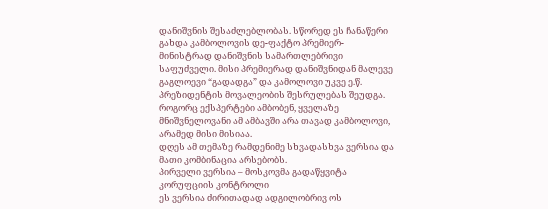დანიშვნის შესაძლებლობას. სწორედ ეს ჩანაწერი გახდა კამბოლოვის დე-ფაქტო პრემიერ-მინისტრად დანიშვნის სამართლებრივი საფუძველი. მისი პრემიერად დანიშვნიდან მალევე გაგლოევი “გადადგა” და კამოლოვი უკვე ე.წ. პრეზიდენტის მოვალეობის შესრულებას შეუდგა.
როგორც ექსპერტები ამბობენ, ყველაზე მნიშვნელოვანი ამ ამბავში არა თავად კამბოლოვი, არამედ მისი მისიაა.
დღეს ამ თემაზე რამდენიმე სხვადასხვა ვერსია და მათი კომბინაცია არსებობს.
პირველი ვერსია – მოსკოვმა გადაწყვიტა კორუფციის კონტროლი
ეს ვერსია ძირითადად ადგილობრივ ოს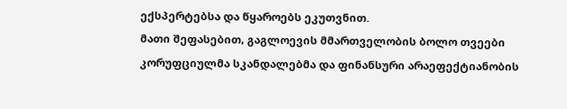ექსპერტებსა და წყაროებს ეკუთვნით.
მათი შეფასებით, გაგლოევის მმართველობის ბოლო თვეები კორუფციულმა სკანდალებმა და ფინანსური არაეფექტიანობის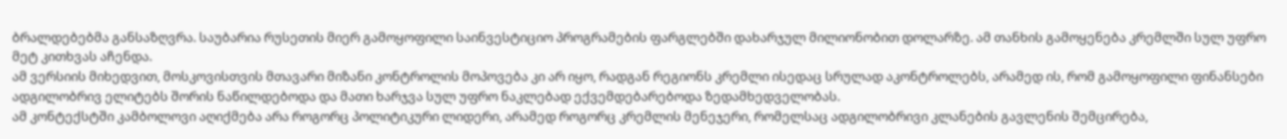ბრალდებებმა განსაზღვრა. საუბარია რუსეთის მიერ გამოყოფილი საინვესტიციო პროგრამების ფარგლებში დახარჯულ მილიონობით დოლარზე. ამ თანხის გამოყენება კრემლში სულ უფრო მეტ კითხვას აჩენდა.
ამ ვერსიის მიხედვით, მოსკოვისთვის მთავარი მიზანი კონტროლის მოპოვება კი არ იყო, რადგან რეგიონს კრემლი ისედაც სრულად აკონტროლებს, არამედ ის, რომ გამოყოფილი ფინანსები ადგილობრივ ელიტებს შორის ნაწილდებოდა და მათი ხარჯვა სულ უფრო ნაკლებად ექვემდებარებოდა ზედამხედველობას.
ამ კონტექსტში კამბოლოვი აღიქმება არა როგორც პოლიტიკური ლიდერი, არამედ როგორც კრემლის მენეჯერი, რომელსაც ადგილობრივი კლანების გავლენის შემცირება,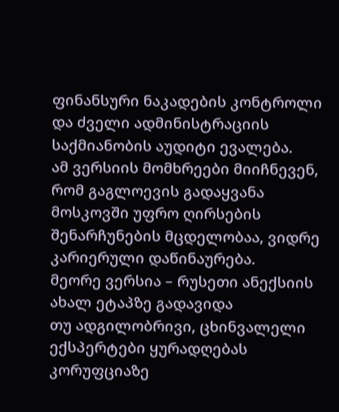ფინანსური ნაკადების კონტროლი და ძველი ადმინისტრაციის საქმიანობის აუდიტი ევალება.
ამ ვერსიის მომხრეები მიიჩნევენ, რომ გაგლოევის გადაყვანა მოსკოვში უფრო ღირსების შენარჩუნების მცდელობაა, ვიდრე კარიერული დაწინაურება.
მეორე ვერსია – რუსეთი ანექსიის ახალ ეტაპზე გადავიდა
თუ ადგილობრივი, ცხინვალელი ექსპერტები ყურადღებას კორუფციაზე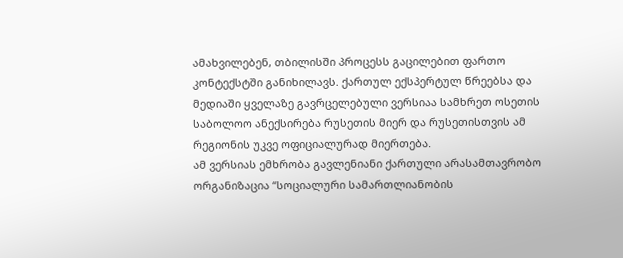ამახვილებენ, თბილისში პროცესს გაცილებით ფართო კონტექსტში განიხილავს. ქართულ ექსპერტულ წრეებსა და მედიაში ყველაზე გავრცელებული ვერსიაა სამხრეთ ოსეთის საბოლოო ანექსირება რუსეთის მიერ და რუსეთისთვის ამ რეგიონის უკვე ოფიციალურად მიერთება.
ამ ვერსიას ემხრობა გავლენიანი ქართული არასამთავრობო ორგანიზაცია “სოციალური სამართლიანობის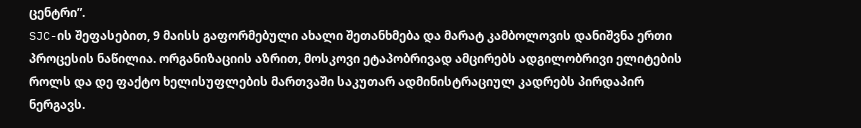ცენტრი”.
SJC-ის შეფასებით, 9 მაისს გაფორმებული ახალი შეთანხმება და მარატ კამბოლოვის დანიშვნა ერთი პროცესის ნაწილია. ორგანიზაციის აზრით, მოსკოვი ეტაპობრივად ამცირებს ადგილობრივი ელიტების როლს და დე ფაქტო ხელისუფლების მართვაში საკუთარ ადმინისტრაციულ კადრებს პირდაპირ ნერგავს.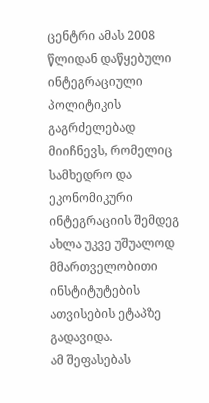ცენტრი ამას 2008 წლიდან დაწყებული ინტეგრაციული პოლიტიკის გაგრძელებად მიიჩნევს, რომელიც სამხედრო და ეკონომიკური ინტეგრაციის შემდეგ ახლა უკვე უშუალოდ მმართველობითი ინსტიტუტების ათვისების ეტაპზე გადავიდა.
ამ შეფასებას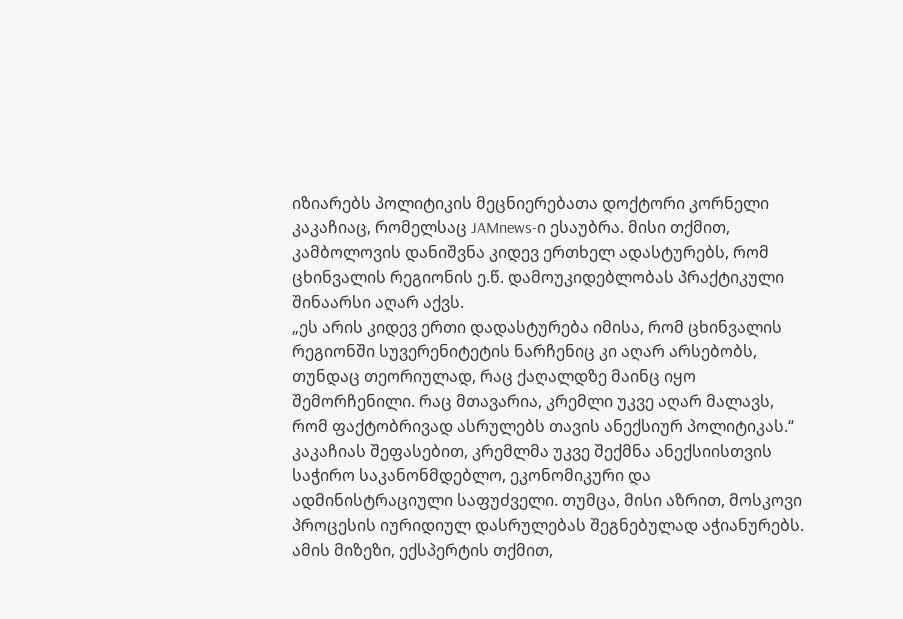იზიარებს პოლიტიკის მეცნიერებათა დოქტორი კორნელი კაკაჩიაც, რომელსაც JAMnews-ი ესაუბრა. მისი თქმით, კამბოლოვის დანიშვნა კიდევ ერთხელ ადასტურებს, რომ ცხინვალის რეგიონის ე.წ. დამოუკიდებლობას პრაქტიკული შინაარსი აღარ აქვს.
„ეს არის კიდევ ერთი დადასტურება იმისა, რომ ცხინვალის რეგიონში სუვერენიტეტის ნარჩენიც კი აღარ არსებობს, თუნდაც თეორიულად, რაც ქაღალდზე მაინც იყო შემორჩენილი. რაც მთავარია, კრემლი უკვე აღარ მალავს, რომ ფაქტობრივად ასრულებს თავის ანექსიურ პოლიტიკას.“
კაკაჩიას შეფასებით, კრემლმა უკვე შექმნა ანექსიისთვის საჭირო საკანონმდებლო, ეკონომიკური და ადმინისტრაციული საფუძველი. თუმცა, მისი აზრით, მოსკოვი პროცესის იურიდიულ დასრულებას შეგნებულად აჭიანურებს.
ამის მიზეზი, ექსპერტის თქმით,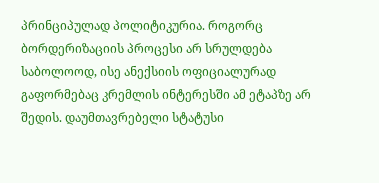პრინციპულად პოლიტიკურია. როგორც ბორდერიზაციის პროცესი არ სრულდება საბოლოოდ, ისე ანექსიის ოფიციალურად გაფორმებაც კრემლის ინტერესში ამ ეტაპზე არ შედის. დაუმთავრებელი სტატუსი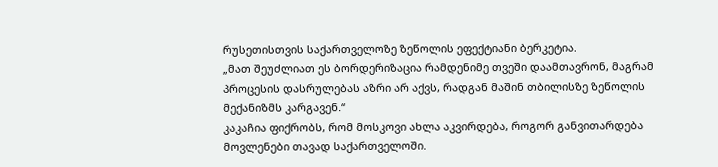რუსეთისთვის საქართველოზე ზეწოლის ეფექტიანი ბერკეტია.
„მათ შეუძლიათ ეს ბორდერიზაცია რამდენიმე თვეში დაამთავრონ, მაგრამ პროცესის დასრულებას აზრი არ აქვს, რადგან მაშინ თბილისზე ზეწოლის მექანიზმს კარგავენ.“
კაკაჩია ფიქრობს, რომ მოსკოვი ახლა აკვირდება, როგორ განვითარდება მოვლენები თავად საქართველოში.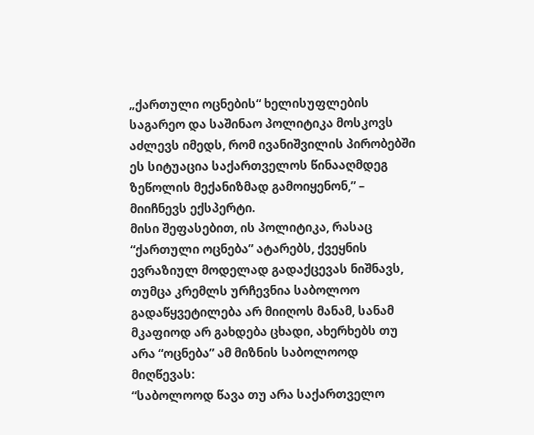„ქართული ოცნების“ ხელისუფლების საგარეო და საშინაო პოლიტიკა მოსკოვს აძლევს იმედს, რომ ივანიშვილის პირობებში ეს სიტუაცია საქართველოს წინააღმდეგ ზეწოლის მექანიზმად გამოიყენონ,” – მიიჩნევს ექსპერტი.
მისი შეფასებით, ის პოლიტიკა, რასაც “ქართული ოცნება” ატარებს, ქვეყნის ევრაზიულ მოდელად გადაქცევას ნიშნავს, თუმცა კრემლს ურჩევნია საბოლოო გადაწყვეტილება არ მიიღოს მანამ, სანამ მკაფიოდ არ გახდება ცხადი, ახერხებს თუ არა “ოცნება” ამ მიზნის საბოლოოდ მიღწევას:
“საბოლოოდ წავა თუ არა საქართველო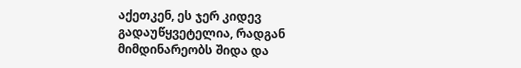აქეთკენ, ეს ჯერ კიდევ გადაუწყვეტელია, რადგან მიმდინარეობს შიდა და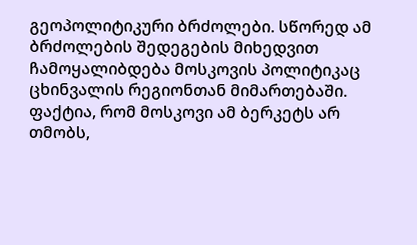გეოპოლიტიკური ბრძოლები. სწორედ ამ ბრძოლების შედეგების მიხედვით ჩამოყალიბდება მოსკოვის პოლიტიკაც ცხინვალის რეგიონთან მიმართებაში. ფაქტია, რომ მოსკოვი ამ ბერკეტს არ თმობს,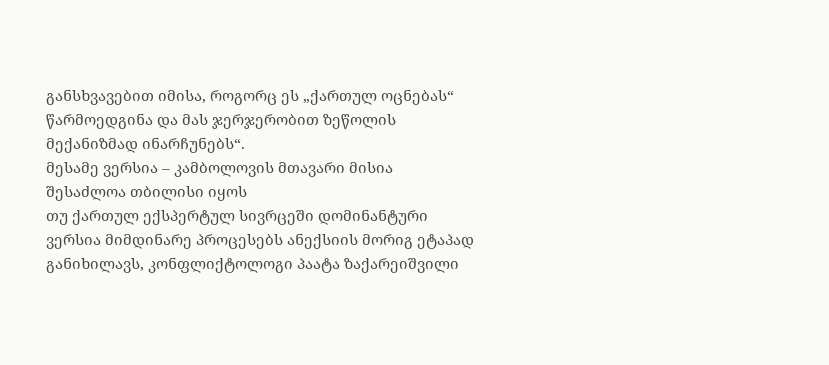განსხვავებით იმისა, როგორც ეს „ქართულ ოცნებას“ წარმოედგინა და მას ჯერჯერობით ზეწოლის მექანიზმად ინარჩუნებს“.
მესამე ვერსია – კამბოლოვის მთავარი მისია შესაძლოა თბილისი იყოს
თუ ქართულ ექსპერტულ სივრცეში დომინანტური ვერსია მიმდინარე პროცესებს ანექსიის მორიგ ეტაპად განიხილავს, კონფლიქტოლოგი პაატა ზაქარეიშვილი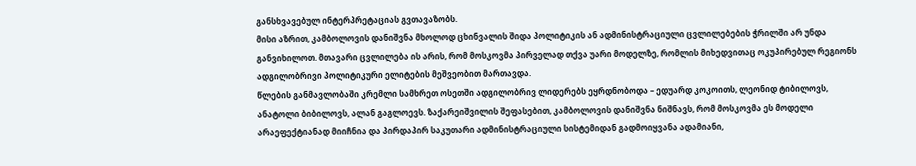განსხვავებულ ინტერპრეტაციას გვთავაზობს.
მისი აზრით, კამბოლოვის დანიშვნა მხოლოდ ცხინვალის შიდა პოლიტიკის ან ადმინისტრაციული ცვლილებების ჭრილში არ უნდა განვიხილოთ. მთავარი ცვლილება ის არის, რომ მოსკოვმა პირველად თქვა უარი მოდელზე, რომლის მიხედვითაც ოკუპირებულ რეგიონს ადგილობრივი პოლიტიკური ელიტების მეშვეობით მართავდა.
წლების განმავლობაში კრემლი სამხრეთ ოსეთში ადგილობრივ ლიდერებს ეყრდნობოდა – ედუარდ კოკოითს, ლეონიდ ტიბილოვს, ანატოლი ბიბილოვს, ალან გაგლოევს. ზაქარეიშვილის შეფასებით, კამბოლოვის დანიშვნა ნიშნავს, რომ მოსკოვმა ეს მოდელი არაეფექტიანად მიიჩნია და პირდაპირ საკუთარი ადმინისტრაციული სისტემიდან გადმოიყვანა ადამიანი,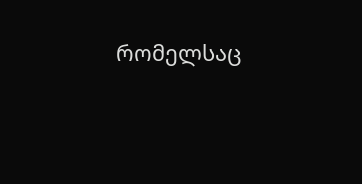რომელსაც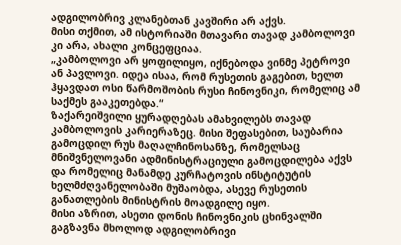ადგილობრივ კლანებთან კავშირი არ აქვს.
მისი თქმით, ამ ისტორიაში მთავარი თავად კამბოლოვი კი არა, ახალი კონცეფციაა.
„კამბოლოვი არ ყოფილიყო, იქნებოდა ვინმე პეტროვი ან პავლოვი. იდეა ისაა, რომ რუსეთის გაგებით, ხელთ ჰყავდათ ოსი წარმოშობის რუსი ჩინოვნიკი, რომელიც ამ საქმეს გააკეთებდა.“
ზაქარეიშვილი ყურადღებას ამახვილებს თავად კამბოლოვის კარიერაზეც. მისი შეფასებით, საუბარია გამოცდილ რუს მაღალჩინოსანზე, რომელსაც მნიშვნელოვანი ადმინისტრაციული გამოცდილება აქვს და რომელიც მანამდე კურჩატოვის ინსტიტუტის ხელმძღვანელობაში მუშაობდა, ასევე რუსეთის განათლების მინისტრის მოადგილე იყო.
მისი აზრით, ასეთი დონის ჩინოვნიკის ცხინვალში გაგზავნა მხოლოდ ადგილობრივი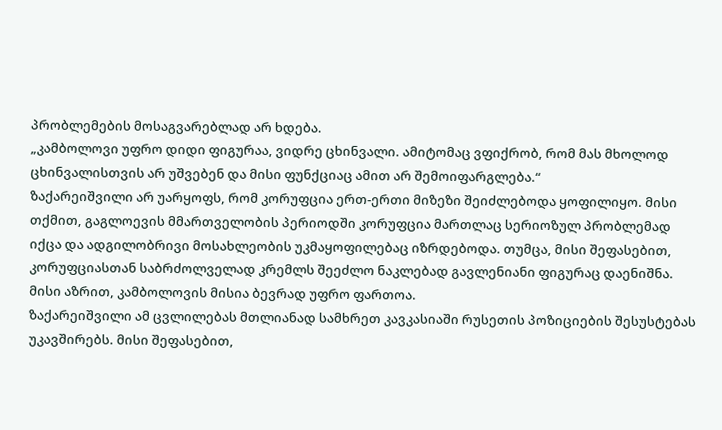პრობლემების მოსაგვარებლად არ ხდება.
„კამბოლოვი უფრო დიდი ფიგურაა, ვიდრე ცხინვალი. ამიტომაც ვფიქრობ, რომ მას მხოლოდ ცხინვალისთვის არ უშვებენ და მისი ფუნქციაც ამით არ შემოიფარგლება.“
ზაქარეიშვილი არ უარყოფს, რომ კორუფცია ერთ-ერთი მიზეზი შეიძლებოდა ყოფილიყო. მისი თქმით, გაგლოევის მმართველობის პერიოდში კორუფცია მართლაც სერიოზულ პრობლემად იქცა და ადგილობრივი მოსახლეობის უკმაყოფილებაც იზრდებოდა. თუმცა, მისი შეფასებით, კორუფციასთან საბრძოლველად კრემლს შეეძლო ნაკლებად გავლენიანი ფიგურაც დაენიშნა.
მისი აზრით, კამბოლოვის მისია ბევრად უფრო ფართოა.
ზაქარეიშვილი ამ ცვლილებას მთლიანად სამხრეთ კავკასიაში რუსეთის პოზიციების შესუსტებას უკავშირებს. მისი შეფასებით,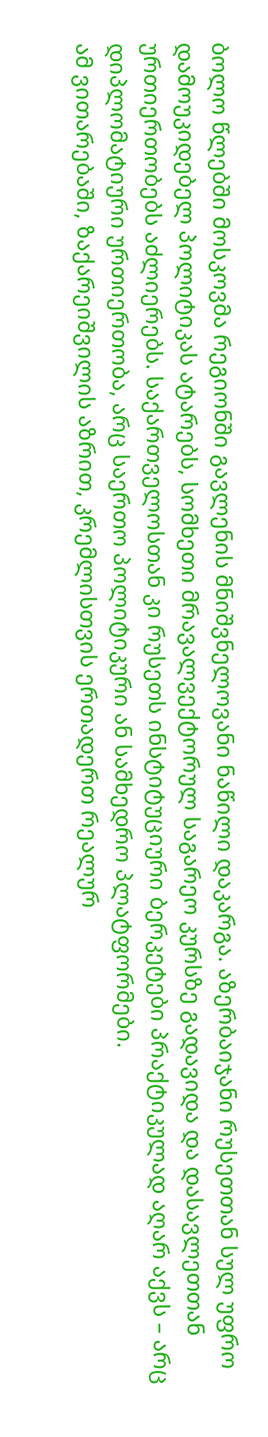ბოლო წლებში მოსკოვმა რეგიონში გავლენის მნიშვნელოვანი ნაწილი დაკარგა. აზერბაიჯანი რუსეთთან სულ უფრო დამოუკიდებელ პოლიტიკას ატარებს, სომხეთი მრავალვექტორულ საგარეო კურსზე გადავიდა და დასავლეთთან ურთიერთობებს აძლიერებს. საქართველოსთან კი რუსეთს ინსტიტუციური ბერკეტები პრაქტიკულად აღარ აქვს – არც დიპლომატიური ურთიერთობა, არც საერთო პოლიტიკური ან სამხედრო პლატფორმები.
ამ ვითარებაში, ზაქარეიშვილის აზრით, კრემლისთვის ერთადერთ რეალურ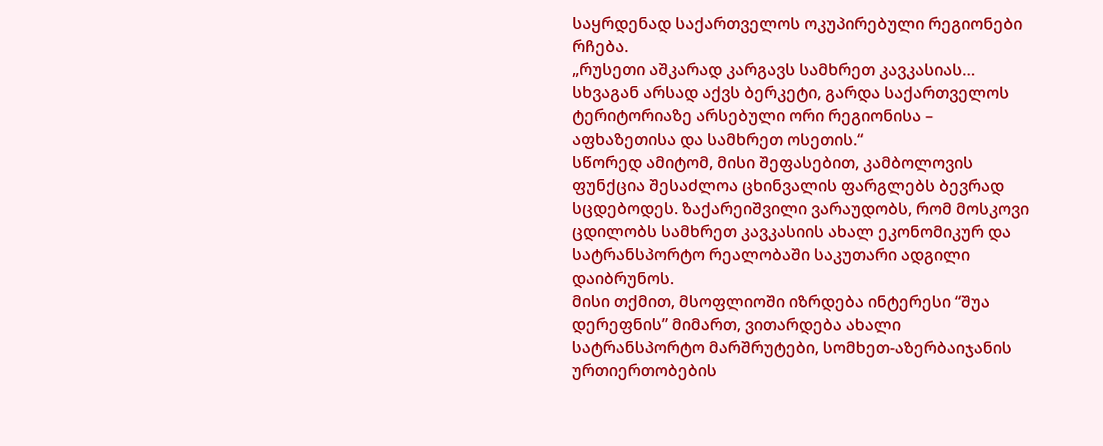საყრდენად საქართველოს ოკუპირებული რეგიონები რჩება.
„რუსეთი აშკარად კარგავს სამხრეთ კავკასიას… სხვაგან არსად აქვს ბერკეტი, გარდა საქართველოს ტერიტორიაზე არსებული ორი რეგიონისა – აფხაზეთისა და სამხრეთ ოსეთის.“
სწორედ ამიტომ, მისი შეფასებით, კამბოლოვის ფუნქცია შესაძლოა ცხინვალის ფარგლებს ბევრად სცდებოდეს. ზაქარეიშვილი ვარაუდობს, რომ მოსკოვი ცდილობს სამხრეთ კავკასიის ახალ ეკონომიკურ და სატრანსპორტო რეალობაში საკუთარი ადგილი დაიბრუნოს.
მისი თქმით, მსოფლიოში იზრდება ინტერესი “შუა დერეფნის” მიმართ, ვითარდება ახალი სატრანსპორტო მარშრუტები, სომხეთ-აზერბაიჯანის ურთიერთობების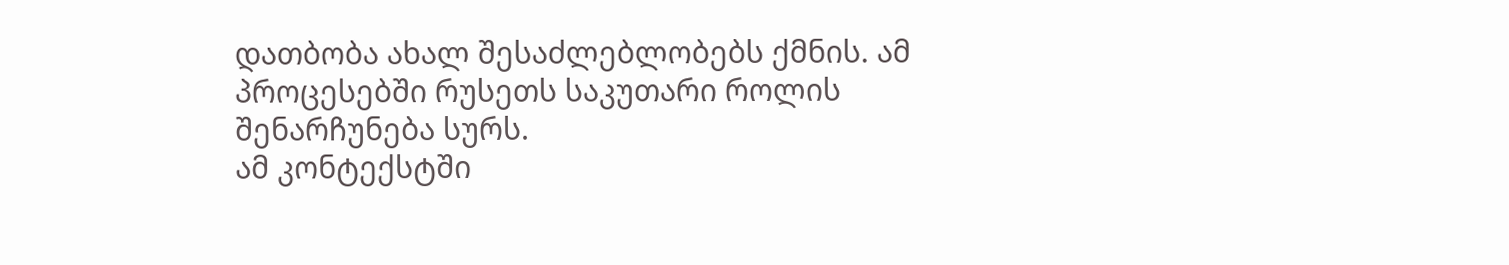დათბობა ახალ შესაძლებლობებს ქმნის. ამ პროცესებში რუსეთს საკუთარი როლის შენარჩუნება სურს.
ამ კონტექსტში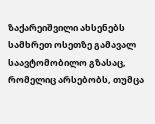ზაქარეიშვილი ახსენებს სამხრეთ ოსეთზე გამავალ საავტომობილო გზასაც, რომელიც არსებობს, თუმცა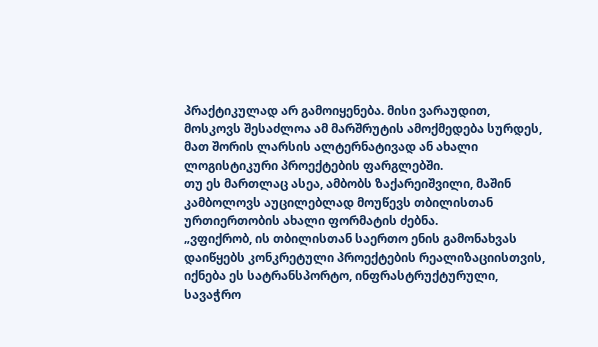პრაქტიკულად არ გამოიყენება. მისი ვარაუდით, მოსკოვს შესაძლოა ამ მარშრუტის ამოქმედება სურდეს, მათ შორის ლარსის ალტერნატივად ან ახალი ლოგისტიკური პროექტების ფარგლებში.
თუ ეს მართლაც ასეა, ამბობს ზაქარეიშვილი, მაშინ კამბოლოვს აუცილებლად მოუწევს თბილისთან ურთიერთობის ახალი ფორმატის ძებნა.
„ვფიქრობ, ის თბილისთან საერთო ენის გამონახვას დაიწყებს კონკრეტული პროექტების რეალიზაციისთვის, იქნება ეს სატრანსპორტო, ინფრასტრუქტურული, სავაჭრო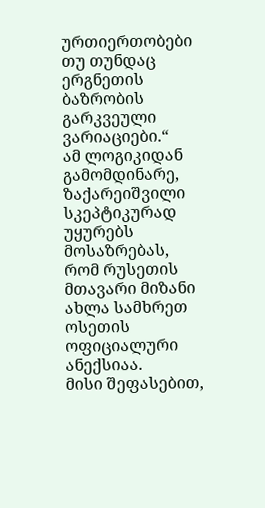ურთიერთობები თუ თუნდაც ერგნეთის ბაზრობის გარკვეული ვარიაციები.“
ამ ლოგიკიდან გამომდინარე, ზაქარეიშვილი სკეპტიკურად უყურებს მოსაზრებას, რომ რუსეთის მთავარი მიზანი ახლა სამხრეთ ოსეთის ოფიციალური ანექსიაა.
მისი შეფასებით,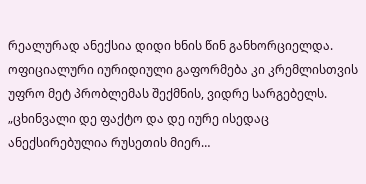რეალურად ანექსია დიდი ხნის წინ განხორციელდა. ოფიციალური იურიდიული გაფორმება კი კრემლისთვის უფრო მეტ პრობლემას შექმნის, ვიდრე სარგებელს.
„ცხინვალი დე ფაქტო და დე იურე ისედაც ანექსირებულია რუსეთის მიერ…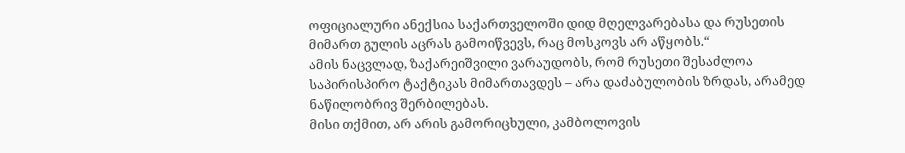ოფიციალური ანექსია საქართველოში დიდ მღელვარებასა და რუსეთის მიმართ გულის აცრას გამოიწვევს, რაც მოსკოვს არ აწყობს.“
ამის ნაცვლად, ზაქარეიშვილი ვარაუდობს, რომ რუსეთი შესაძლოა საპირისპირო ტაქტიკას მიმართავდეს – არა დაძაბულობის ზრდას, არამედ ნაწილობრივ შერბილებას.
მისი თქმით, არ არის გამორიცხული, კამბოლოვის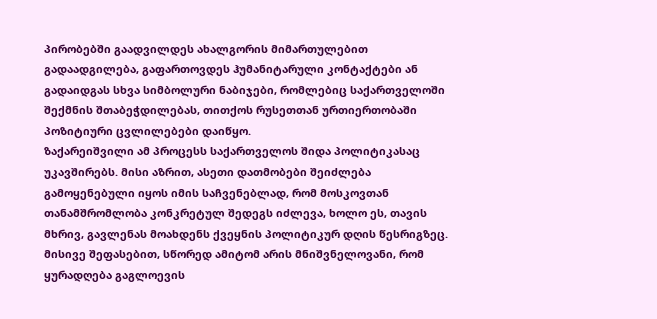პირობებში გაადვილდეს ახალგორის მიმართულებით გადაადგილება, გაფართოვდეს ჰუმანიტარული კონტაქტები ან გადაიდგას სხვა სიმბოლური ნაბიჯები, რომლებიც საქართველოში შექმნის შთაბეჭდილებას, თითქოს რუსეთთან ურთიერთობაში პოზიტიური ცვლილებები დაიწყო.
ზაქარეიშვილი ამ პროცესს საქართველოს შიდა პოლიტიკასაც უკავშირებს. მისი აზრით, ასეთი დათმობები შეიძლება გამოყენებული იყოს იმის საჩვენებლად, რომ მოსკოვთან თანამშრომლობა კონკრეტულ შედეგს იძლევა, ხოლო ეს, თავის მხრივ, გავლენას მოახდენს ქვეყნის პოლიტიკურ დღის წესრიგზეც.
მისივე შეფასებით, სწორედ ამიტომ არის მნიშვნელოვანი, რომ ყურადღება გაგლოევის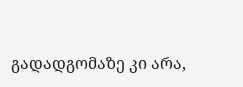გადადგომაზე კი არა,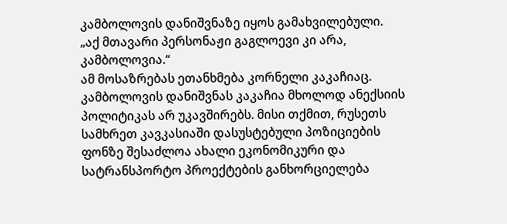კამბოლოვის დანიშვნაზე იყოს გამახვილებული.
„აქ მთავარი პერსონაჟი გაგლოევი კი არა, კამბოლოვია.“
ამ მოსაზრებას ეთანხმება კორნელი კაკაჩიაც. კამბოლოვის დანიშვნას კაკაჩია მხოლოდ ანექსიის პოლიტიკას არ უკავშირებს. მისი თქმით, რუსეთს სამხრეთ კავკასიაში დასუსტებული პოზიციების ფონზე შესაძლოა ახალი ეკონომიკური და სატრანსპორტო პროექტების განხორციელება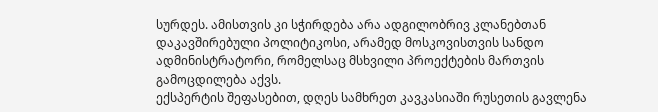სურდეს. ამისთვის კი სჭირდება არა ადგილობრივ კლანებთან დაკავშირებული პოლიტიკოსი, არამედ მოსკოვისთვის სანდო ადმინისტრატორი, რომელსაც მსხვილი პროექტების მართვის გამოცდილება აქვს.
ექსპერტის შეფასებით, დღეს სამხრეთ კავკასიაში რუსეთის გავლენა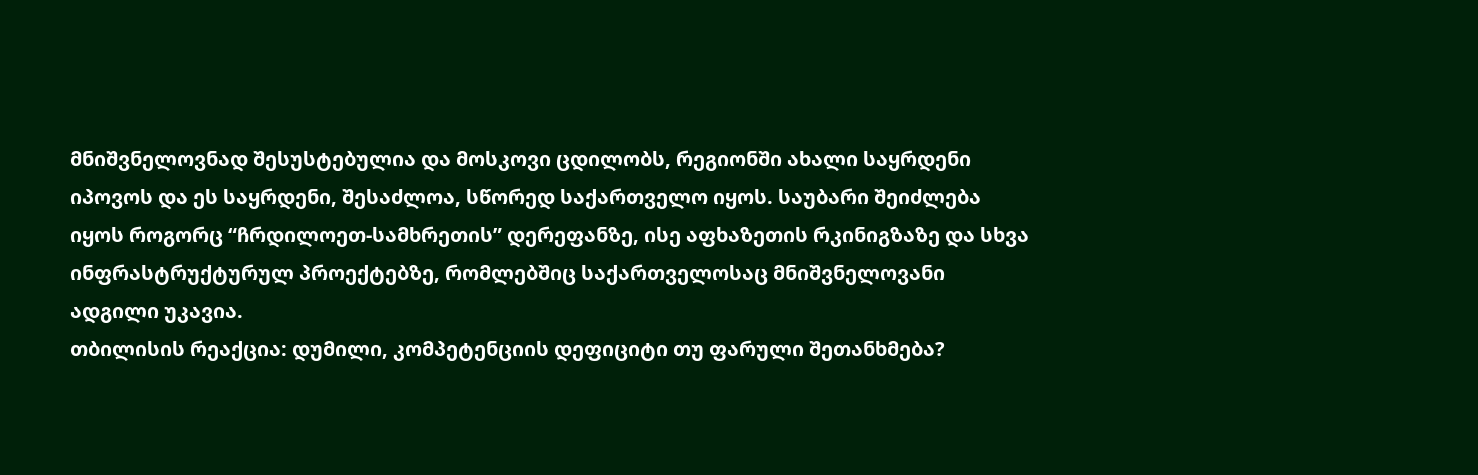მნიშვნელოვნად შესუსტებულია და მოსკოვი ცდილობს, რეგიონში ახალი საყრდენი იპოვოს და ეს საყრდენი, შესაძლოა, სწორედ საქართველო იყოს. საუბარი შეიძლება იყოს როგორც “ჩრდილოეთ-სამხრეთის” დერეფანზე, ისე აფხაზეთის რკინიგზაზე და სხვა ინფრასტრუქტურულ პროექტებზე, რომლებშიც საქართველოსაც მნიშვნელოვანი ადგილი უკავია.
თბილისის რეაქცია: დუმილი, კომპეტენციის დეფიციტი თუ ფარული შეთანხმება?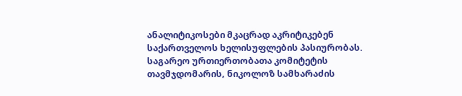ანალიტიკოსები მკაცრად აკრიტიკებენ საქართველოს ხელისუფლების პასიურობას. საგარეო ურთიერთობათა კომიტეტის თავმჯდომარის, ნიკოლოზ სამხარაძის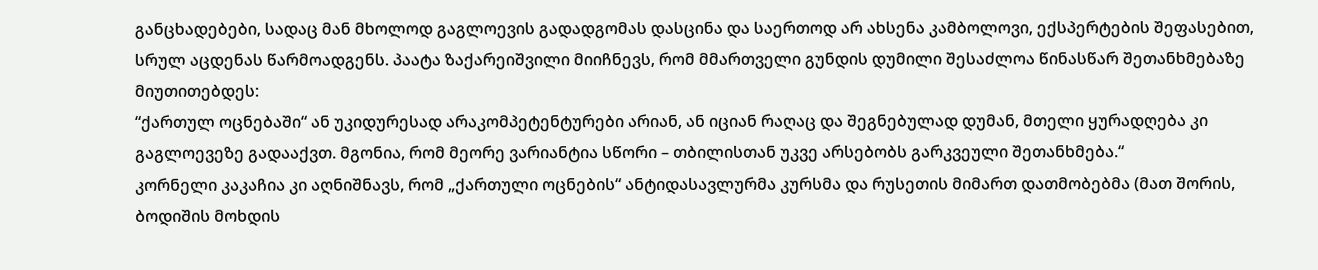განცხადებები, სადაც მან მხოლოდ გაგლოევის გადადგომას დასცინა და საერთოდ არ ახსენა კამბოლოვი, ექსპერტების შეფასებით, სრულ აცდენას წარმოადგენს. პაატა ზაქარეიშვილი მიიჩნევს, რომ მმართველი გუნდის დუმილი შესაძლოა წინასწარ შეთანხმებაზე მიუთითებდეს:
“ქართულ ოცნებაში“ ან უკიდურესად არაკომპეტენტურები არიან, ან იციან რაღაც და შეგნებულად დუმან, მთელი ყურადღება კი გაგლოევეზე გადააქვთ. მგონია, რომ მეორე ვარიანტია სწორი – თბილისთან უკვე არსებობს გარკვეული შეთანხმება.“
კორნელი კაკაჩია კი აღნიშნავს, რომ „ქართული ოცნების“ ანტიდასავლურმა კურსმა და რუსეთის მიმართ დათმობებმა (მათ შორის, ბოდიშის მოხდის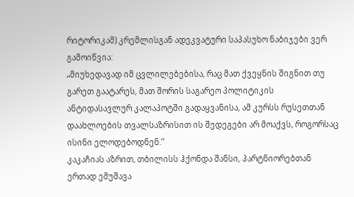რიტორიკამ) კრემლისგან ადეკვატური საპასუხო ნაბიჯები ვერ გამოიწვია:
„მიუხედავად იმ ცვლილებებისა, რაც მათ ქვეყნის შიგნით თუ გარეთ გაატარეს, მათ შორის საგარეო პოლიტიკის ანტიდასავლურ კალაპოტში გადაყვანისა, ამ კურსს რუსეთთან დაახლოების თვალსაზრისით ის შედეგები არ მოაქვს, როგორსაც ისინი ელოდებოდნენ.“
კაკაჩიას აზრით, თბილისს ჰქონდა შანსი, პარტნიორებთან ერთად ემუშავა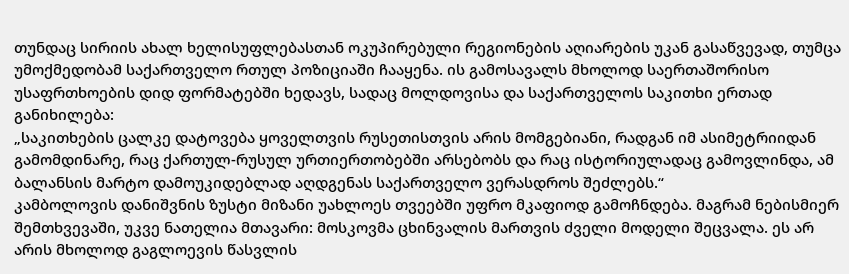თუნდაც სირიის ახალ ხელისუფლებასთან ოკუპირებული რეგიონების აღიარების უკან გასაწვევად, თუმცა უმოქმედობამ საქართველო რთულ პოზიციაში ჩააყენა. ის გამოსავალს მხოლოდ საერთაშორისო უსაფრთხოების დიდ ფორმატებში ხედავს, სადაც მოლდოვისა და საქართველოს საკითხი ერთად განიხილება:
„საკითხების ცალკე დატოვება ყოველთვის რუსეთისთვის არის მომგებიანი, რადგან იმ ასიმეტრიიდან გამომდინარე, რაც ქართულ-რუსულ ურთიერთობებში არსებობს და რაც ისტორიულადაც გამოვლინდა, ამ ბალანსის მარტო დამოუკიდებლად აღდგენას საქართველო ვერასდროს შეძლებს.“
კამბოლოვის დანიშვნის ზუსტი მიზანი უახლოეს თვეებში უფრო მკაფიოდ გამოჩნდება. მაგრამ ნებისმიერ შემთხვევაში, უკვე ნათელია მთავარი: მოსკოვმა ცხინვალის მართვის ძველი მოდელი შეცვალა. ეს არ არის მხოლოდ გაგლოევის წასვლის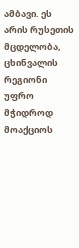ამბავი. ეს არის რუსეთის მცდელობა, ცხინვალის რეგიონი უფრო მჭიდროდ მოაქციოს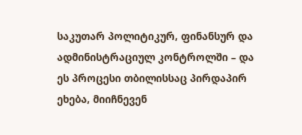საკუთარ პოლიტიკურ, ფინანსურ და ადმინისტრაციულ კონტროლში – და ეს პროცესი თბილისსაც პირდაპირ ეხება, მიიჩნევენ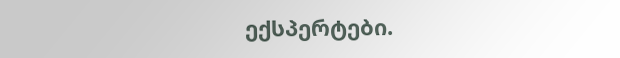ექსპერტები.